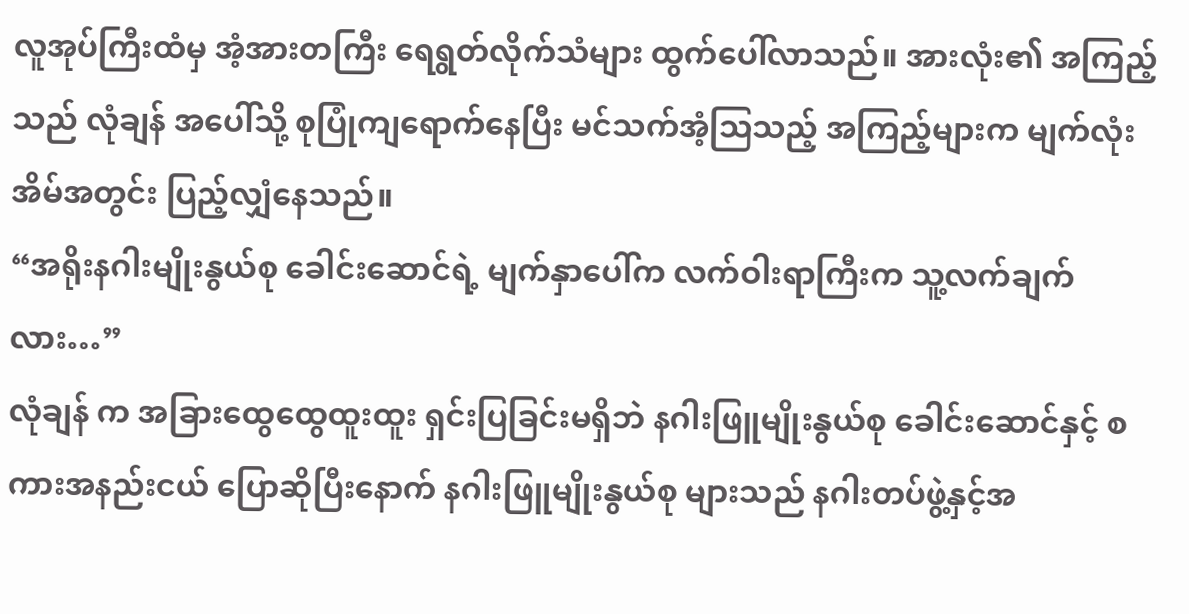လူအုပ်ကြီးထံမှ အံ့အားတကြီး ရေရွတ်လိုက်သံများ ထွက်ပေါ်လာသည်။ အားလုံး၏ အကြည့်သည် လုံချန် အပေါ်သို့ စုပြုံကျရောက်နေပြီး မင်သက်အံ့ဩသည့် အကြည့်များက မျက်လုံးအိမ်အတွင်း ပြည့်လျှံနေသည်။
“အရိုးနဂါးမျိုးနွယ်စု ခေါင်းဆောင်ရဲ့ မျက်နှာပေါ်က လက်ဝါးရာကြီးက သူ့လက်ချက်လား…”
လုံချန် က အခြားထွေထွေထူးထူး ရှင်းပြခြင်းမရှိဘဲ နဂါးဖြူမျိုးနွယ်စု ခေါင်းဆောင်နှင့် စကားအနည်းငယ် ပြောဆိုပြီးနောက် နဂါးဖြူမျိုးနွယ်စု များသည် နဂါးတပ်ဖွဲ့နှင့်အ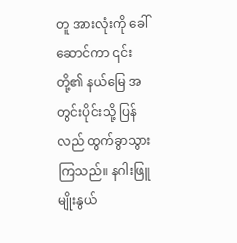တူ အားလုံးကို ခေါ်ဆောင်ကာ ၎င်းတို့၏ နယ်မြေ အတွင်းပိုင်းသို့ ပြန်လည် ထွက်ခွာသွားကြသည်။ နဂါးဖြူမျိုးနွယ်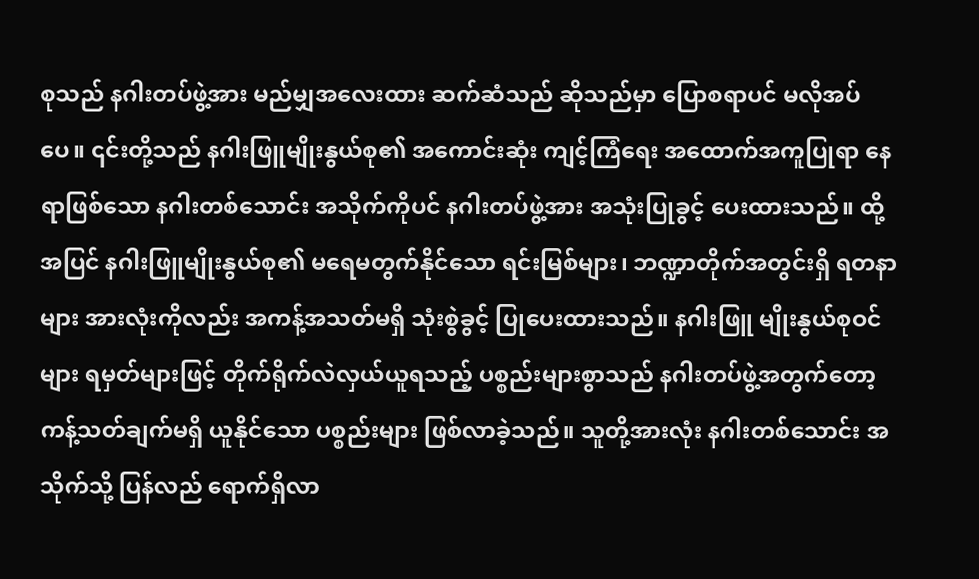စုသည် နဂါးတပ်ဖွဲ့အား မည်မျှအလေးထား ဆက်ဆံသည် ဆိုသည်မှာ ပြောစရာပင် မလိုအပ်ပေ။ ၎င်းတို့သည် နဂါးဖြူမျိုးနွယ်စု၏ အကောင်းဆုံး ကျင့်ကြံရေး အထောက်အကူပြုရာ နေရာဖြစ်သော နဂါးတစ်သောင်း အသိုက်ကိုပင် နဂါးတပ်ဖွဲ့အား အသုံးပြုခွင့် ပေးထားသည်။ ထို့အပြင် နဂါးဖြူမျိုးနွယ်စု၏ မရေမတွက်နိုင်သော ရင်းမြစ်များ၊ ဘဏ္ဍာတိုက်အတွင်းရှိ ရတနာများ အားလုံးကိုလည်း အကန့်အသတ်မရှိ သုံးစွဲခွင့် ပြုပေးထားသည်။ နဂါးဖြူ မျိုးနွယ်စုဝင်များ ရမှတ်များဖြင့် တိုက်ရိုက်လဲလှယ်ယူရသည့် ပစ္စည်းများစွာသည် နဂါးတပ်ဖွဲ့အတွက်တော့ ကန့်သတ်ချက်မရှိ ယူနိုင်သော ပစ္စည်းများ ဖြစ်လာခဲ့သည်။ သူတို့အားလုံး နဂါးတစ်သောင်း အသိုက်သို့ ပြန်လည် ရောက်ရှိလာ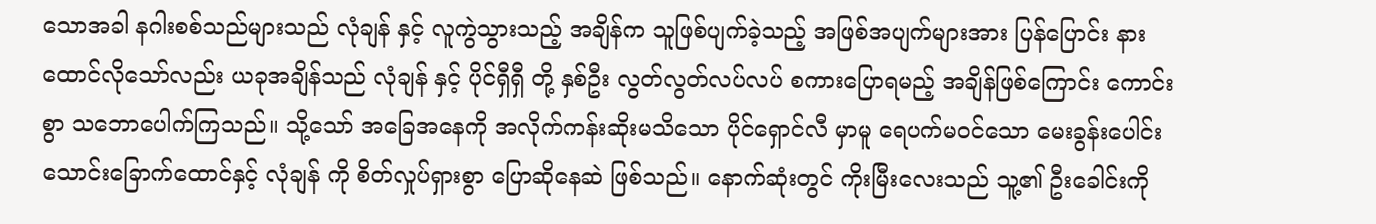သောအခါ နဂါးစစ်သည်များသည် လုံချန် နှင့် လူကွဲသွားသည့် အချိန်က သူဖြစ်ပျက်ခဲ့သည့် အဖြစ်အပျက်များအား ပြန်ပြောင်း နားထောင်လိုသော်လည်း ယခုအချိန်သည် လုံချန် နှင့် ပိုင်ရှီရှီ တို့ နှစ်ဦး လွတ်လွတ်လပ်လပ် စကားပြောရမည့် အချိန်ဖြစ်ကြောင်း ကောင်းစွာ သဘောပေါက်ကြသည်။ သို့သော် အခြေအနေကို အလိုက်ကန်းဆိုးမသိသော ပိုင်ရှောင်လီ မှာမူ ရေပက်မဝင်သော မေးခွန်းပေါင်း သောင်းခြောက်ထောင်နှင့် လုံချန် ကို စိတ်လှုပ်ရှားစွာ ပြောဆိုနေဆဲ ဖြစ်သည်။ နောက်ဆုံးတွင် ကိုးမြီးလေးသည် သူ့၏ ဦးခေါင်းကို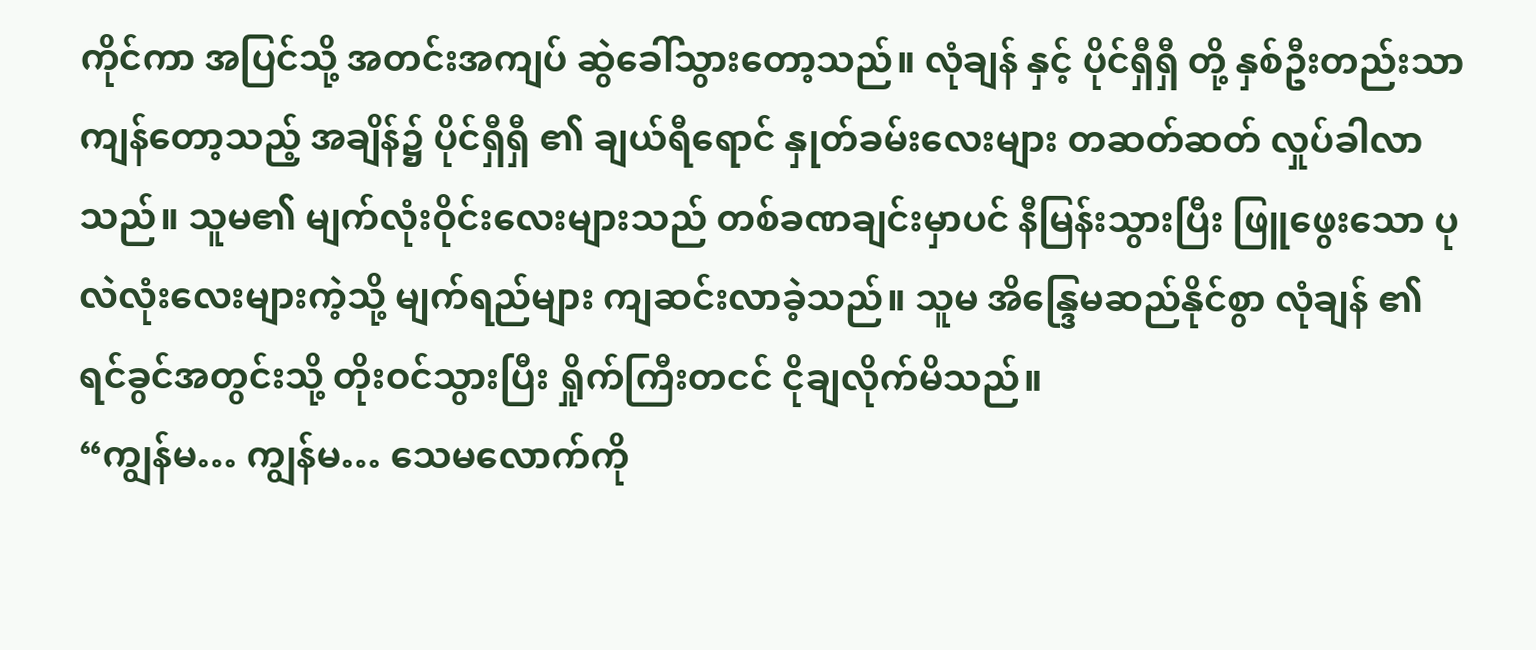ကိုင်ကာ အပြင်သို့ အတင်းအကျပ် ဆွဲခေါ်သွားတော့သည်။ လုံချန် နှင့် ပိုင်ရှီရှီ တို့ နှစ်ဦးတည်းသာ ကျန်တော့သည့် အချိန်၌ ပိုင်ရှီရှီ ၏ ချယ်ရီရောင် နှုတ်ခမ်းလေးများ တဆတ်ဆတ် လှုပ်ခါလာသည်။ သူမ၏ မျက်လုံးဝိုင်းလေးများသည် တစ်ခဏချင်းမှာပင် နီမြန်းသွားပြီး ဖြူဖွေးသော ပုလဲလုံးလေးများကဲ့သို့ မျက်ရည်များ ကျဆင်းလာခဲ့သည်။ သူမ အိန္ဒြေမဆည်နိုင်စွာ လုံချန် ၏ ရင်ခွင်အတွင်းသို့ တိုးဝင်သွားပြီး ရှိုက်ကြီးတငင် ငိုချလိုက်မိသည်။
“ကျွန်မ… ကျွန်မ… သေမလောက်ကို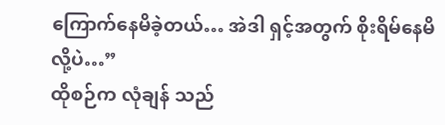ကြောက်နေမိခဲ့တယ်… အဲဒါ ရှင့်အတွက် စိုးရိမ်နေမိလို့ပဲ…”
ထိုစဉ်က လုံချန် သည်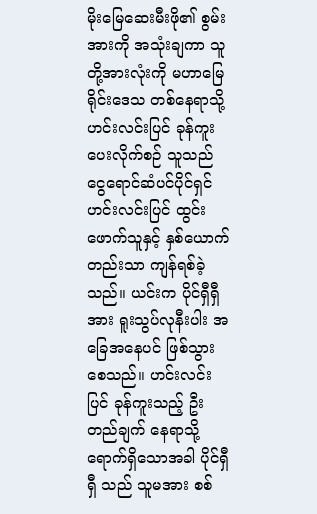မိုးမြေဆေးမီးဖို၏ စွမ်းအားကို အသုံးချကာ သူတို့အားလုံးကို မဟာမြေရိုင်းဒေသ တစ်နေရာသို့ ဟင်းလင်းပြင် ခုန်ကူးပေးလိုက်စဉ် သူသည် ငွေရောင်ဆံပင်ပိုင်ရှင် ဟင်းလင်းပြင် ထွင်းဖောက်သူနှင့် နှစ်ယောက်တည်းသာ ကျန်ရစ်ခဲ့သည်။ ယင်းက ပိုင်ရှီရှီ အား ရူးသွပ်လုနီးပါး အခြေအနေပင် ဖြစ်သွားစေသည်။ ဟင်းလင်းပြင် ခုန်ကူးသည့် ဦးတည်ချက် နေရာသို့ ရောက်ရှိသောအခါ ပိုင်ရှီရှီ သည် သူမအား စစ်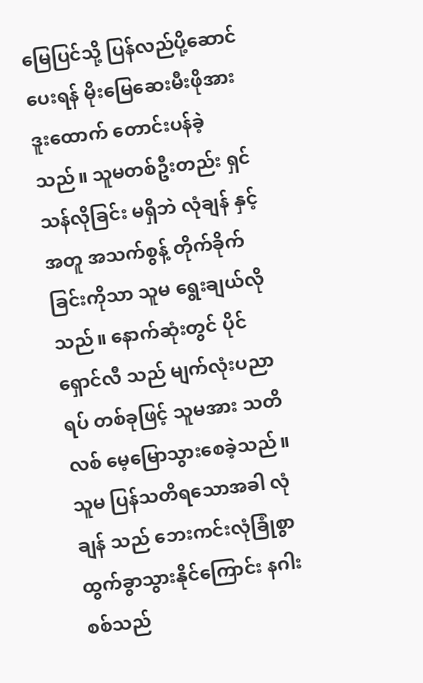မြေပြင်သို့ ပြန်လည်ပို့ဆောင်ပေးရန် မိုးမြေဆေးမီးဖိုအား ဒူးထောက် တောင်းပန်ခဲ့သည်။ သူမတစ်ဦးတည်း ရှင်သန်လိုခြင်း မရှိဘဲ လုံချန် နှင့်အတူ အသက်စွန့် တိုက်ခိုက်ခြင်းကိုသာ သူမ ရွေးချယ်လိုသည်။ နောက်ဆုံးတွင် ပိုင်ရှောင်လီ သည် မျက်လုံးပညာရပ် တစ်ခုဖြင့် သူမအား သတိလစ် မေ့မြောသွားစေခဲ့သည်။ သူမ ပြန်သတိရသောအခါ လုံချန် သည် ဘေးကင်းလုံခြုံစွာ ထွက်ခွာသွားနိုင်ကြောင်း နဂါးစစ်သည်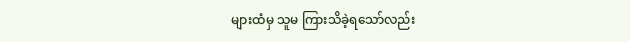များထံမှ သူမ ကြားသိခဲ့ရသော်လည်း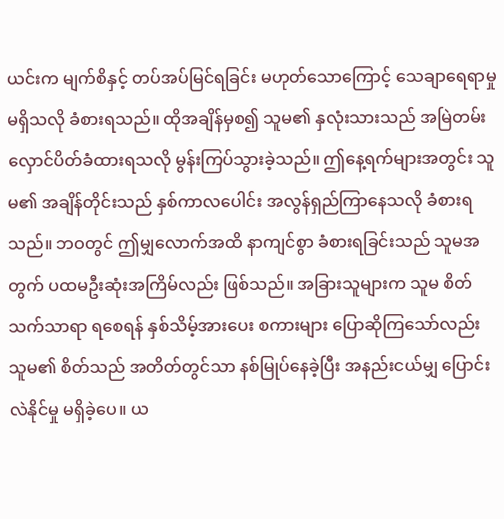ယင်းက မျက်စိနှင့် တပ်အပ်မြင်ရခြင်း မဟုတ်သောကြောင့် သေချာရေရာမှု မရှိသလို ခံစားရသည်။ ထိုအချိန်မှစ၍ သူမ၏ နှလုံးသားသည် အမြဲတမ်း လှောင်ပိတ်ခံထားရသလို မွန်းကြပ်သွားခဲ့သည်။ ဤနေ့ရက်များအတွင်း သူမ၏ အချိန်တိုင်းသည် နှစ်ကာလပေါင်း အလွန်ရှည်ကြာနေသလို ခံစားရသည်။ ဘဝတွင် ဤမျှလောက်အထိ နာကျင်စွာ ခံစားရခြင်းသည် သူမအတွက် ပထမဦးဆုံးအကြိမ်လည်း ဖြစ်သည်။ အခြားသူများက သူမ စိတ်သက်သာရာ ရစေရန် နှစ်သိမ့်အားပေး စကားများ ပြောဆိုကြသော်လည်း သူမ၏ စိတ်သည် အတိတ်တွင်သာ နစ်မြုပ်နေခဲ့ပြီး အနည်းငယ်မျှ ပြောင်းလဲနိုင်မှု မရှိခဲ့ပေ။ ယ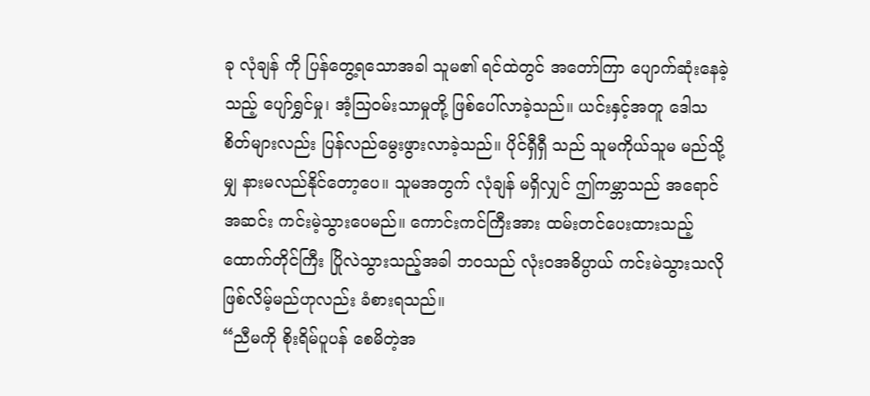ခု လုံချန် ကို ပြန်တွေ့ရသောအခါ သူမ၏ ရင်ထဲတွင် အတော်ကြာ ပျောက်ဆုံးနေခဲ့သည့် ပျော်ရွှင်မှု၊ အံ့ဩဝမ်းသာမှုတို့ ဖြစ်ပေါ်လာခဲ့သည်။ ယင်းနှင့်အတူ ဒေါသစိတ်များလည်း ပြန်လည်မွေးဖွားလာခဲ့သည်။ ပိုင်ရှီရှီ သည် သူမကိုယ်သူမ မည်သို့မျှ နားမလည်နိုင်တော့ပေ။ သူမအတွက် လုံချန် မရှိလျှင် ဤကမ္ဘာသည် အရောင်အဆင်း ကင်းမဲ့သွားပေမည်။ ကောင်းကင်ကြီးအား ထမ်းတင်ပေးထားသည့် ထောက်တိုင်ကြီး ပြိုလဲသွားသည့်အခါ ဘဝသည် လုံးဝအဓိပ္ပာယ် ကင်းမဲသွားသလို ဖြစ်လိမ့်မည်ဟုလည်း ခံစားရသည်။
“ညီမကို စိုးရိမ်ပူပန် စေမိတဲ့အ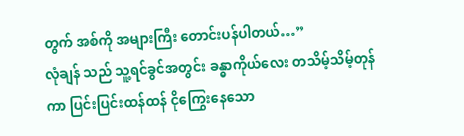တွက် အစ်ကို အများကြီး တောင်းပန်ပါတယ်…”
လုံချန် သည် သူ့ရင်ခွင်အတွင်း ခန္ဓာကိုယ်လေး တသိမ့်သိမ့်တုန်ကာ ပြင်းပြင်းထန်ထန် ငိုကြွေးနေသော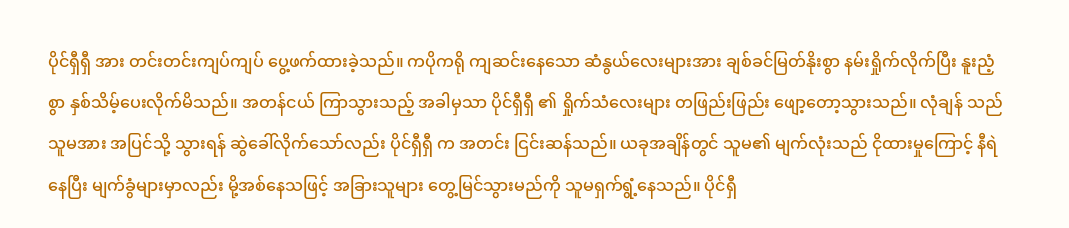ပိုင်ရှီရှီ အား တင်းတင်းကျပ်ကျပ် ပွေ့ဖက်ထားခဲ့သည်။ ကပိုကရို ကျဆင်းနေသော ဆံနွယ်လေးများအား ချစ်ခင်မြတ်နိုးစွာ နမ်းရှိုက်လိုက်ပြီး နူးညံ့စွာ နှစ်သိမ့်ပေးလိုက်မိသည်။ အတန်ငယ် ကြာသွားသည့် အခါမှသာ ပိုင်ရှီရှီ ၏ ရှိုက်သံလေးများ တဖြည်းဖြည်း ဖျော့တော့သွားသည်။ လုံချန် သည် သူမအား အပြင်သို့ သွားရန် ဆွဲခေါ်လိုက်သော်လည်း ပိုင်ရှီရှီ က အတင်း ငြင်းဆန်သည်။ ယခုအချိန်တွင် သူမ၏ မျက်လုံးသည် ငိုထားမှုကြောင့် နီရဲနေပြီး မျက်ခွံများမှာလည်း မို့အစ်နေသဖြင့် အခြားသူများ တွေ့မြင်သွားမည်ကို သူမရှက်ရွံ့နေသည်။ ပိုင်ရှီ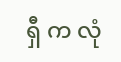ရှီ က လုံ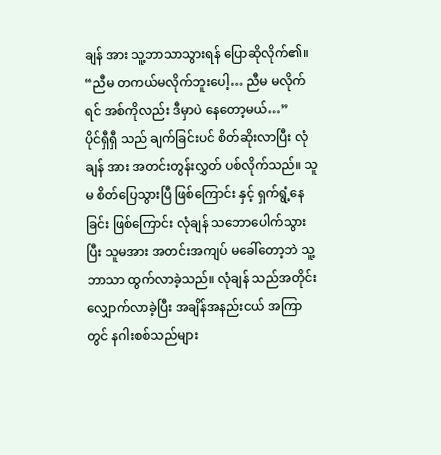ချန် အား သူ့ဘာသာသွားရန် ပြောဆိုလိုက်၏။
“ညီမ တကယ်မလိုက်ဘူးပေါ့… ညီမ မလိုက်ရင် အစ်ကိုလည်း ဒီမှာပဲ နေတော့မယ်…”
ပိုင်ရှီရှီ သည် ချက်ခြင်းပင် စိတ်ဆိုးလာပြီး လုံချန် အား အတင်းတွန်းလွှတ် ပစ်လိုက်သည်။ သူမ စိတ်ပြေသွားပြီ ဖြစ်ကြောင်း နှင့် ရှက်ရွံ့နေခြင်း ဖြစ်ကြောင်း လုံချန် သဘောပေါက်သွားပြီး သူမအား အတင်းအကျပ် မခေါ်တော့ဘဲ သူ့ဘာသာ ထွက်လာခဲ့သည်။ လုံချန် သည်အတိုင်း လျှောက်လာခဲ့ပြီး အချိန်အနည်းငယ် အကြာတွင် နဂါးစစ်သည်များ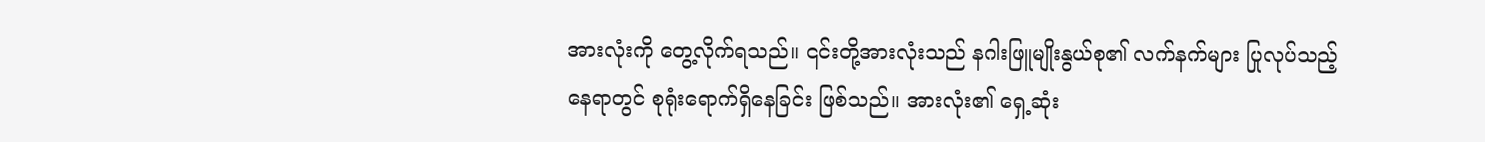အားလုံးကို တွေ့လိုက်ရသည်။ ၎င်းတို့အားလုံးသည် နဂါးဖြူမျိုးနွယ်စု၏ လက်နက်များ ပြုလုပ်သည့် နေရာတွင် စုရုံးရောက်ရှိနေခြင်း ဖြစ်သည်။ အားလုံး၏ ရှေ့ဆုံး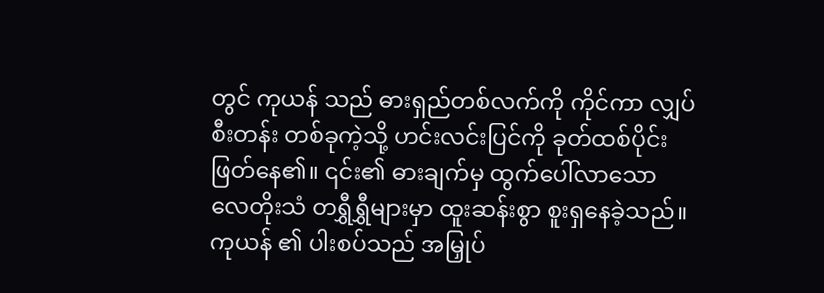တွင် ကုယန် သည် ဓားရှည်တစ်လက်ကို ကိုင်ကာ လျှပ်စီးတန်း တစ်ခုကဲ့သို့ ဟင်းလင်းပြင်ကို ခုတ်ထစ်ပိုင်းဖြတ်နေ၏။ ၎င်း၏ ဓားချက်မှ ထွက်ပေါ်လာသော လေတိုးသံ တရွှီရွှီများမှာ ထူးဆန်းစွာ စူးရှနေခဲ့သည်။ ကုယန် ၏ ပါးစပ်သည် အမြှုပ်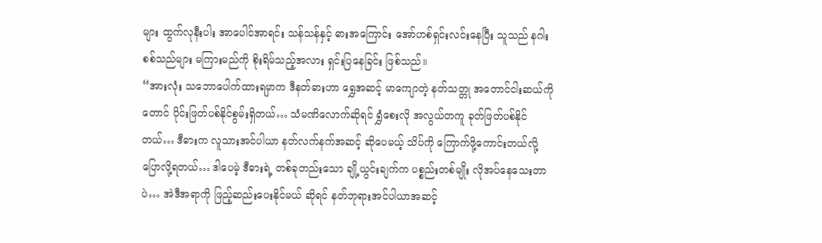များ ထွက်လုနီးပါး အာပေါင်အာရင်း သန်သန်နှင့် ဓားအကြောင်း အော်ဟစ်ရှင်းလင်းနေပြီး သူသည် နဂါးစစ်သည်များ မကြားမည်ကို စိုးရိမ်သည့်အလား ရှင်းပြနေခြင်း ဖြစ်သည်။
“အားလုံး သဘောပေါက်ထားရမှာက ဒီနတ်ဓားဟာ ရွှေအဆင့် မာကျောတဲ့ နတ်သတ္တု အတောင်ငါးဆယ်ကိုတောင် ပိုင်းဖြတ်ပစ်နိုင်စွမ်းရှိတယ်… သံမဏိလောက်ဆိုရင် ရွှံစေးလို အလွယ်တကူ ခုတ်ဖြတ်ပစ်နိုင်တယ်… ဒီဓားက လူသားအင်ပါယာ နတ်လက်နက်အဆင့် ဆိုပေမယ့် သိပ်ကို ကြောက်ဖို့ကောင်းတယ်လို့ ပြောလို့ရတယ်… ဒါပေမဲ့ ဒီဓားရဲ့ တစ်ခုတည်းသော ချို့ယွင်းချက်က ပစ္စည်းတစ်မျိုး လိုအပ်နေသေးတာပဲ… အဲဒီအရာကို ဖြည့်ဆည်းပေးနိုင်မယ် ဆိုရင် နတ်ဘုရားအင်ပါယာအဆင့်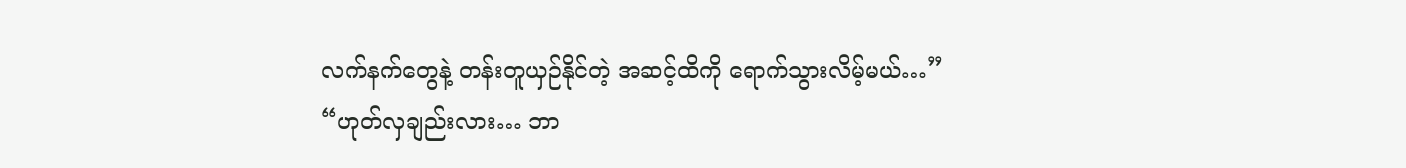လက်နက်တွေနဲ့ တန်းတူယှဉ်နိုင်တဲ့ အဆင့်ထိကို ရောက်သွားလိမ့်မယ်…”
“ဟုတ်လှချည်းလား… ဘာ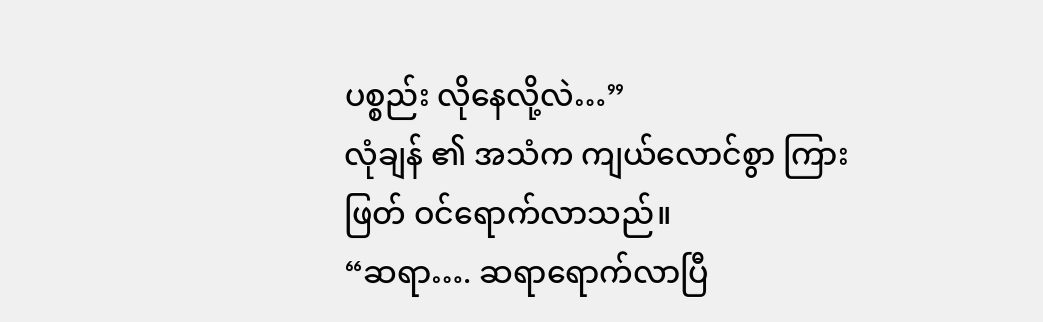ပစ္စည်း လိုနေလို့လဲ…”
လုံချန် ၏ အသံက ကျယ်လောင်စွာ ကြားဖြတ် ဝင်ရောက်လာသည်။
“ဆရာ…. ဆရာရောက်လာပြီ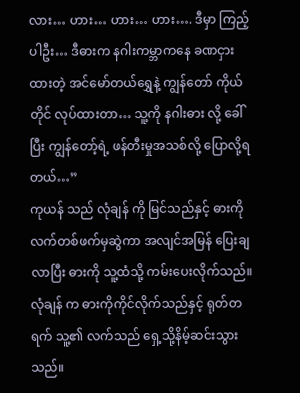လား… ဟား… ဟား… ဟား…. ဒီမှာ ကြည့်ပါဦး… ဒီဓားက နဂါးကမ္ဘာကနေ ခဏငှားထားတဲ့ အင်မော်တယ်ရွှေနဲ့ ကျွန်တော် ကိုယ်တိုင် လုပ်ထားတာ… သူ့ကို နဂါးဓား လို့ ခေါ်ပြီး ကျွန်တော့်ရဲ့ ဖန်တီးမှုအသစ်လို့ ပြောလို့ရတယ်…”
ကုယန် သည် လုံချန် ကို မြင်သည်နှင့် ဓားကို လက်တစ်ဖက်မှဆွဲကာ အလျင်အမြန် ပြေးချလာပြီး ဓားကို သူ့ထံသို့ ကမ်းပေးလိုက်သည်။ လုံချန် က ဓားကိုကိုင်လိုက်သည်နှင့် ရုတ်တရက် သူ့၏ လက်သည် ရှေ့သို့နိမ့်ဆင်းသွားသည်။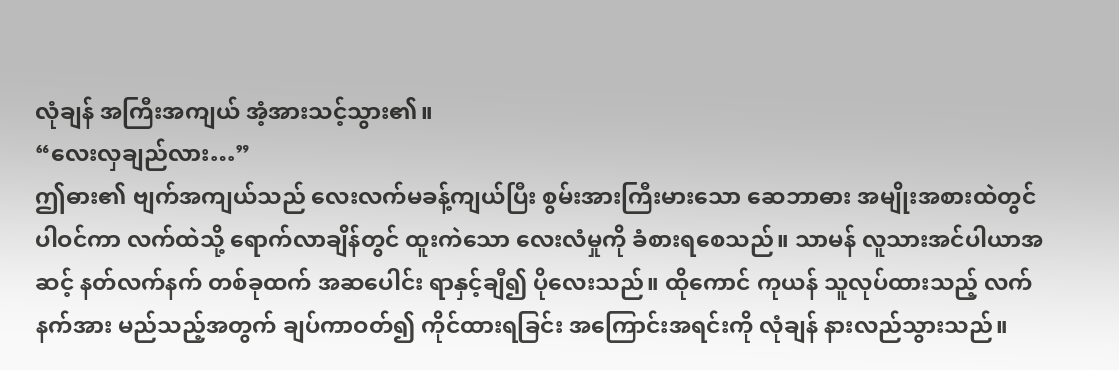လုံချန် အကြီးအကျယ် အံ့အားသင့်သွား၏။
“လေးလှချည်လား…”
ဤဓား၏ ဗျက်အကျယ်သည် လေးလက်မခန့်ကျယ်ပြီး စွမ်းအားကြီးမားသော ဆေဘာဓား အမျိုးအစားထဲတွင် ပါဝင်ကာ လက်ထဲသို့ ရောက်လာချိန်တွင် ထူးကဲသော လေးလံမှုကို ခံစားရစေသည်။ သာမန် လူသားအင်ပါယာအဆင့် နတ်လက်နက် တစ်ခုထက် အဆပေါင်း ရာနှင့်ချီ၍ ပိုလေးသည်။ ထိုကောင် ကုယန် သူလုပ်ထားသည့် လက်နက်အား မည်သည့်အတွက် ချပ်ကာဝတ်၍ ကိုင်ထားရခြင်း အကြောင်းအရင်းကို လုံချန် နားလည်သွားသည်။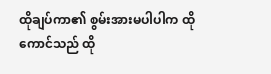ထိုချပ်ကာ၏ စွမ်းအားမပါပါက ထိုကောင်သည် ထို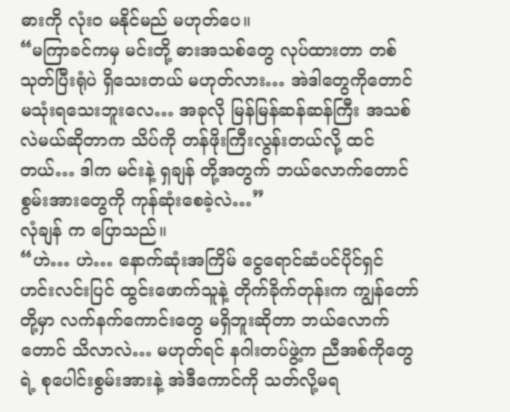ဓားကို လုံးဝ မနိုင်မည် မဟုတ်ပေ။
“မကြာခင်ကမှ မင်းတို့ ဓားအသစ်တွေ လုပ်ထားတာ တစ်သုတ်ပြီးရုံပဲ ရှိသေးတယ် မဟုတ်လား… အဲဒါတွေကိုတောင် မသုံးရသေးဘူးလေ… အခုလို မြန်မြန်ဆန်ဆန်ကြီး အသစ်လဲမယ်ဆိုတာက သိပ်ကို တန်ဖိုးကြီးလွန်းတယ်လို့ ထင်တယ်… ဒါက မင်းနဲ့ ရှချန် တို့အတွက် ဘယ်လောက်တောင် စွမ်းအားတွေကို ကုန်ဆုံးစေခဲ့လဲ…”
လုံချန် က ပြောသည်။
“ဟဲ… ဟဲ… နောက်ဆုံးအကြိမ် ငွေရောင်ဆံပင်ပိုင်ရှင် ဟင်းလင်းပြင် ထွင်းဖောက်သူနဲ့ တိုက်ခိုက်တုန်းက ကျွန်တော်တို့မှာ လက်နက်ကောင်းတွေ မရှိဘူးဆိုတာ ဘယ်လောက်တောင် သိလာလဲ… မဟုတ်ရင် နဂါးတပ်ဖွဲ့က ညီအစ်ကိုတွေရဲ့ စုပေါင်းစွမ်းအားနဲ့ အဲဒီကောင်ကို သတ်လို့မရ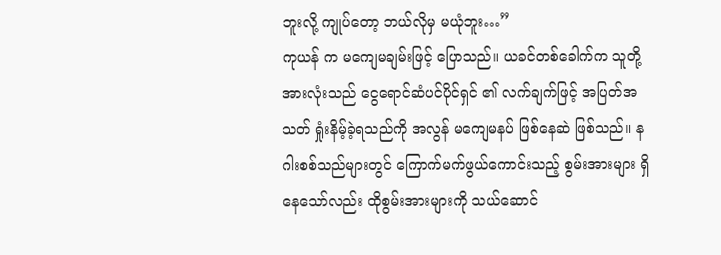ဘူးလို့ ကျုပ်တော့ ဘယ်လိုမှ မယုံဘူး…”
ကုယန် က မကျေမချမ်းဖြင့် ပြောသည်။ ယခင်တစ်ခေါက်က သူတို့အားလုံးသည် ငွေရောင်ဆံပင်ပိုင်ရှင် ၏ လက်ချက်ဖြင့် အပြတ်အသတ် ရှုံးနိမ့်ခဲ့ရသည်ကို အလွန် မကျေမနပ် ဖြစ်နေဆဲ ဖြစ်သည်။ နဂါးစစ်သည်များတွင် ကြောက်မက်ဖွယ်ကောင်းသည့် စွမ်းအားများ ရှိနေသော်လည်း ထိုစွမ်းအားများကို သယ်ဆောင်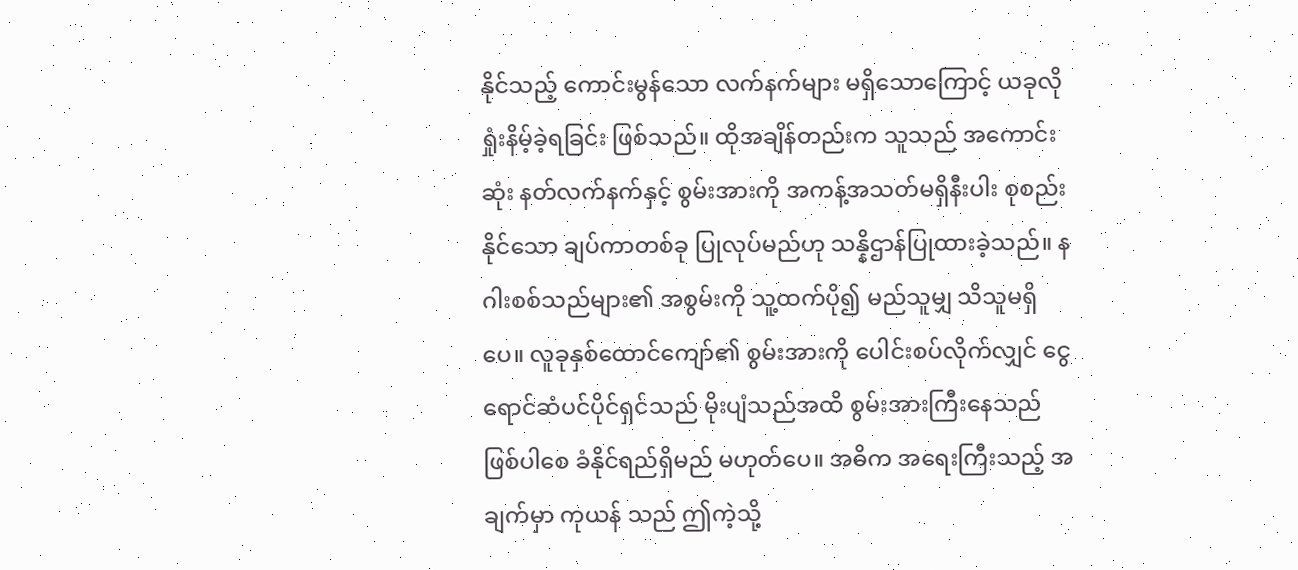နိုင်သည့် ကောင်းမွန်သော လက်နက်များ မရှိသောကြောင့် ယခုလို ရှုံးနိမ့်ခဲ့ရခြင်း ဖြစ်သည်။ ထိုအချိန်တည်းက သူသည် အကောင်းဆုံး နတ်လက်နက်နှင့် စွမ်းအားကို အကန့်အသတ်မရှိနီးပါး စုစည်းနိုင်သော ချပ်ကာတစ်ခု ပြုလုပ်မည်ဟု သန္နိဌာန်ပြုထားခဲ့သည်။ နဂါးစစ်သည်များ၏ အစွမ်းကို သူ့ထက်ပို၍ မည်သူမျှ သိသူမရှိပေ။ လူခုနှစ်ထောင်ကျော်၏ စွမ်းအားကို ပေါင်းစပ်လိုက်လျှင် ငွေရောင်ဆံပင်ပိုင်ရှင်သည် မိုးပျံသည်အထိ စွမ်းအားကြီးနေသည် ဖြစ်ပါစေ ခံနိုင်ရည်ရှိမည် မဟုတ်ပေ။ အဓိက အရေးကြီးသည့် အချက်မှာ ကုယန် သည် ဤကဲ့သို့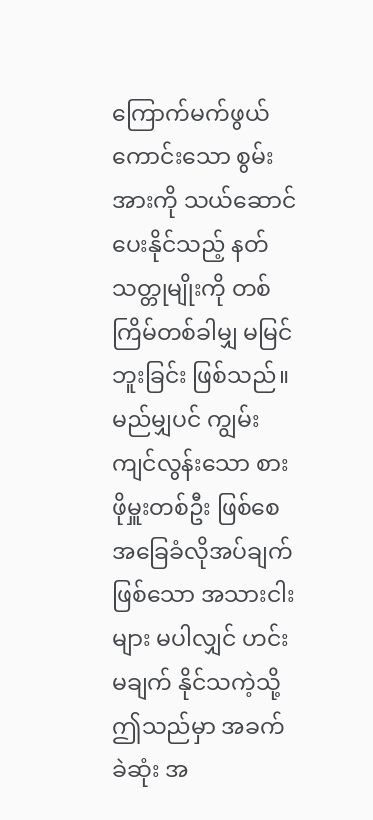ကြောက်မက်ဖွယ် ကောင်းသော စွမ်းအားကို သယ်ဆောင်ပေးနိုင်သည့် နတ်သတ္တုမျိုးကို တစ်ကြိမ်တစ်ခါမျှ မမြင်ဘူးခြင်း ဖြစ်သည်။ မည်မျှပင် ကျွမ်းကျင်လွန်းသော စားဖိုမှူးတစ်ဦး ဖြစ်စေ အခြေခံလိုအပ်ချက် ဖြစ်သော အသားငါးများ မပါလျှင် ဟင်းမချက် နိုင်သကဲ့သို့ ဤသည်မှာ အခက်ခဲဆုံး အ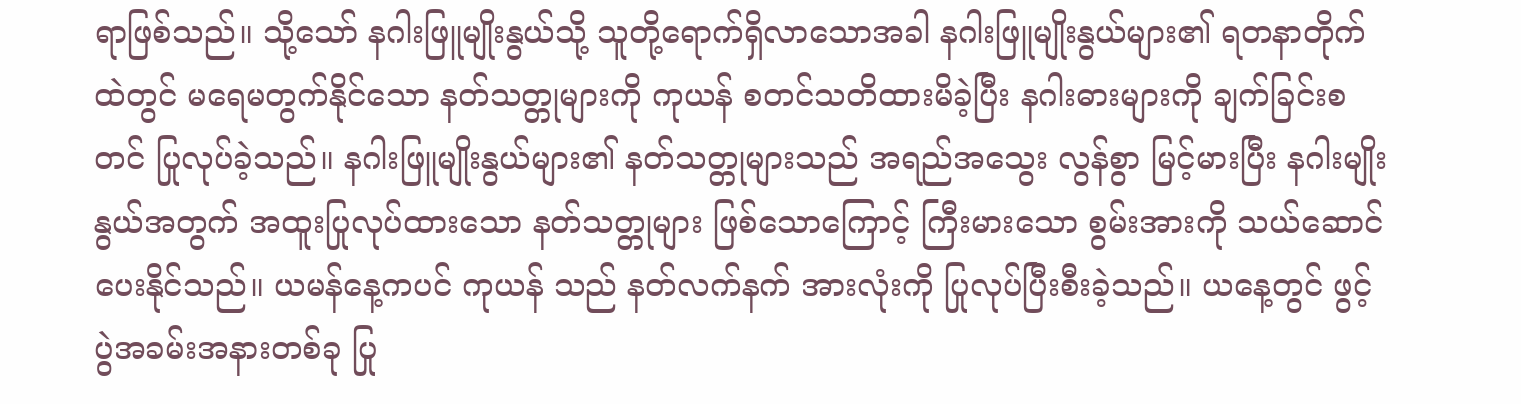ရာဖြစ်သည်။ သို့သော် နဂါးဖြူမျိုးနွယ်သို့ သူတို့ရောက်ရှိလာသောအခါ နဂါးဖြူမျိုးနွယ်များ၏ ရတနာတိုက်ထဲတွင် မရေမတွက်နိုင်သော နတ်သတ္တုများကို ကုယန် စတင်သတိထားမိခဲ့ပြီး နဂါးဓားများကို ချက်ခြင်းစတင် ပြုလုပ်ခဲ့သည်။ နဂါးဖြူမျိုးနွယ်များ၏ နတ်သတ္တုများသည် အရည်အသွေး လွန်စွာ မြင့်မားပြီး နဂါးမျိုးနွယ်အတွက် အထူးပြုလုပ်ထားသော နတ်သတ္တုများ ဖြစ်သောကြောင့် ကြီးမားသော စွမ်းအားကို သယ်ဆောင်ပေးနိုင်သည်။ ယမန်နေ့ကပင် ကုယန် သည် နတ်လက်နက် အားလုံးကို ပြုလုပ်ပြီးစီးခဲ့သည်။ ယနေ့တွင် ဖွင့်ပွဲအခမ်းအနားတစ်ခု ပြု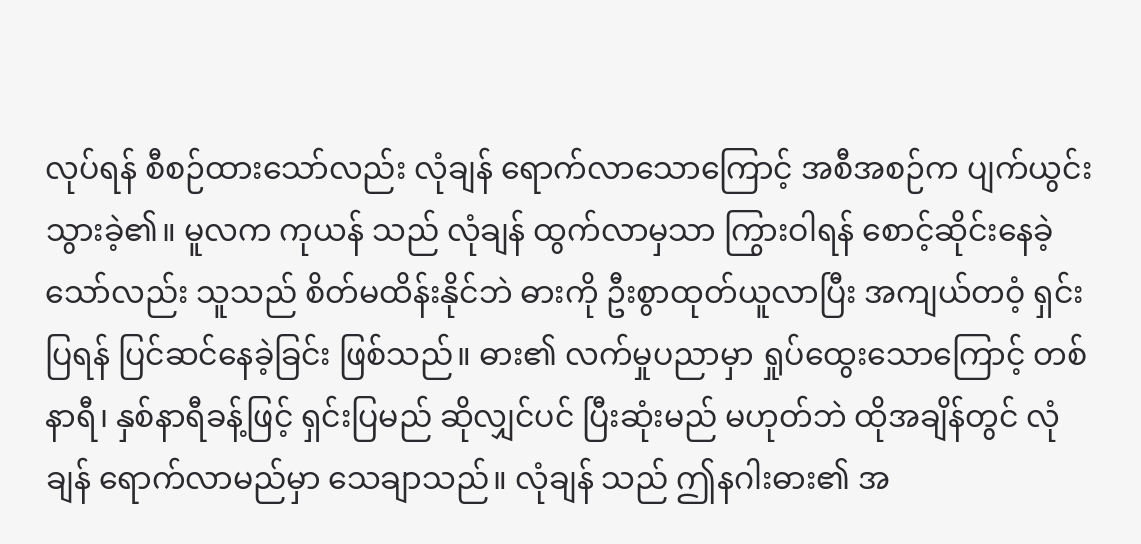လုပ်ရန် စီစဉ်ထားသော်လည်း လုံချန် ရောက်လာသောကြောင့် အစီအစဉ်က ပျက်ယွင်းသွားခဲ့၏။ မူလက ကုယန် သည် လုံချန် ထွက်လာမှသာ ကြွားဝါရန် စောင့်ဆိုင်းနေခဲ့သော်လည်း သူသည် စိတ်မထိန်းနိုင်ဘဲ ဓားကို ဦးစွာထုတ်ယူလာပြီး အကျယ်တဝံ့ ရှင်းပြရန် ပြင်ဆင်နေခဲ့ခြင်း ဖြစ်သည်။ ဓား၏ လက်မှုပညာမှာ ရှုပ်ထွေးသောကြောင့် တစ်နာရီ၊ နှစ်နာရီခန့်ဖြင့် ရှင်းပြမည် ဆိုလျှင်ပင် ပြီးဆုံးမည် မဟုတ်ဘဲ ထိုအချိန်တွင် လုံချန် ရောက်လာမည်မှာ သေချာသည်။ လုံချန် သည် ဤနဂါးဓား၏ အ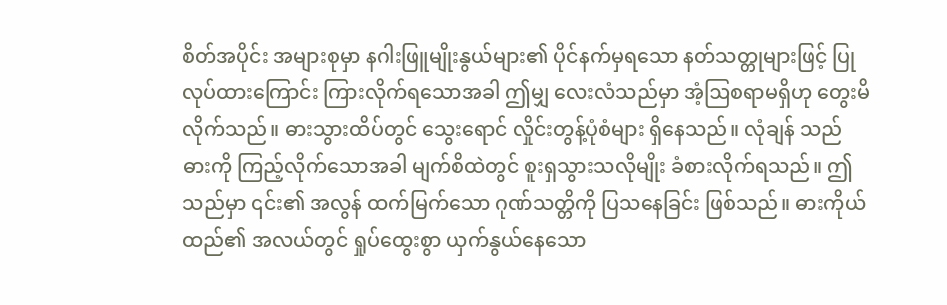စိတ်အပိုင်း အများစုမှာ နဂါးဖြူမျိုးနွယ်များ၏ ပိုင်နက်မှရသော နတ်သတ္တုများဖြင့် ပြုလုပ်ထားကြောင်း ကြားလိုက်ရသောအခါ ဤမျှ လေးလံသည်မှာ အံ့ဩစရာမရှိဟု တွေးမိလိုက်သည်။ ဓားသွားထိပ်တွင် သွေးရောင် လှိုင်းတွန့်ပုံစံများ ရှိနေသည်။ လုံချန် သည် ဓားကို ကြည့်လိုက်သောအခါ မျက်စိထဲတွင် စူးရှသွားသလိုမျိုး ခံစားလိုက်ရသည်။ ဤသည်မှာ ၎င်း၏ အလွန် ထက်မြက်သော ဂုဏ်သတ္တိကို ပြသနေခြင်း ဖြစ်သည်။ ဓားကိုယ်ထည်၏ အလယ်တွင် ရှုပ်ထွေးစွာ ယှက်နွယ်နေသော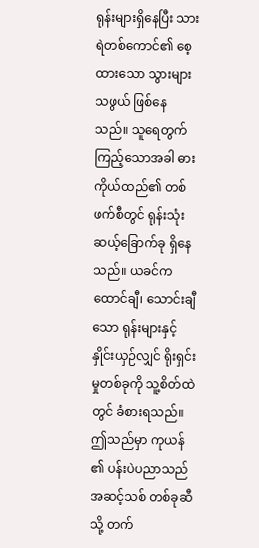ရုန်းများရှိနေပြီး သားရဲတစ်ကောင်၏ စေ့ထားသော သွားများသဖွယ် ဖြစ်နေသည်။ သူရေတွက်ကြည့်သောအခါ ဓားကိုယ်ထည်၏ တစ်ဖက်စီတွင် ရုန်းသုံးဆယ့်ခြောက်ခု ရှိနေသည်။ ယခင်က ထောင်ချီ၊ သောင်းချီသော ရုန်းများနှင့် နှိုင်းယှဉ်လျှင် ရိုးရှင်းမှုတစ်ခုကို သူ့စိတ်ထဲတွင် ခံစားရသည်။ ဤသည်မှာ ကုယန် ၏ ပန်းပဲပညာသည် အဆင့်သစ် တစ်ခုဆီသို့ တက်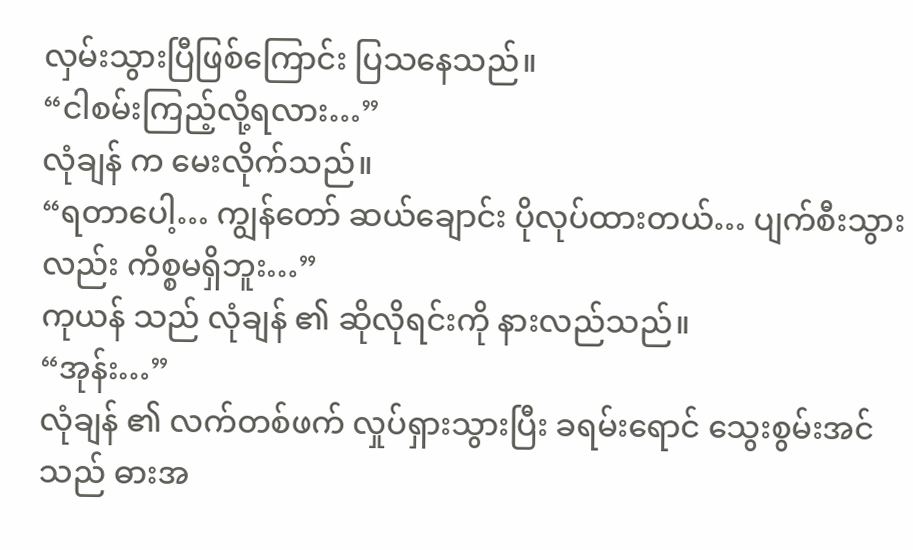လှမ်းသွားပြီဖြစ်ကြောင်း ပြသနေသည်။
“ငါစမ်းကြည့်လို့ရလား…”
လုံချန် က မေးလိုက်သည်။
“ရတာပေါ့… ကျွန်တော် ဆယ်ချောင်း ပိုလုပ်ထားတယ်… ပျက်စီးသွားလည်း ကိစ္စမရှိဘူး…”
ကုယန် သည် လုံချန် ၏ ဆိုလိုရင်းကို နားလည်သည်။
“အုန်း…”
လုံချန် ၏ လက်တစ်ဖက် လှုပ်ရှားသွားပြီး ခရမ်းရောင် သွေးစွမ်းအင်သည် ဓားအ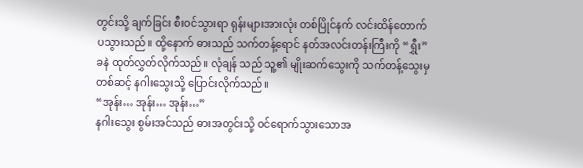တွင်းသို့ ချက်ခြင်း စီးဝင်သွားရာ ရုန်းများအားလုံး တစ်ပြိုင်နက် လင်းထိန်တောက်ပသွားသည်။ ထို့နောက် ဓားသည် သက်တန့်ရောင် နတ်အလင်းတန်းကြီးကို “ရွှီး”ခနဲ ထုတ်လွှတ်လိုက်သည်။ လုံချန် သည် သူ့၏ မျိုးဆက်သွေးကို သက်တန့်သွေးမှ တစ်ဆင့် နဂါးသွေးသို့ ပြောင်းလိုက်သည်။
“အုန်း… အုန်း… အုန်း…”
နဂါးသွေး စွမ်းအင်သည် ဓားအတွင်းသို့ ဝင်ရောက်သွားသောအ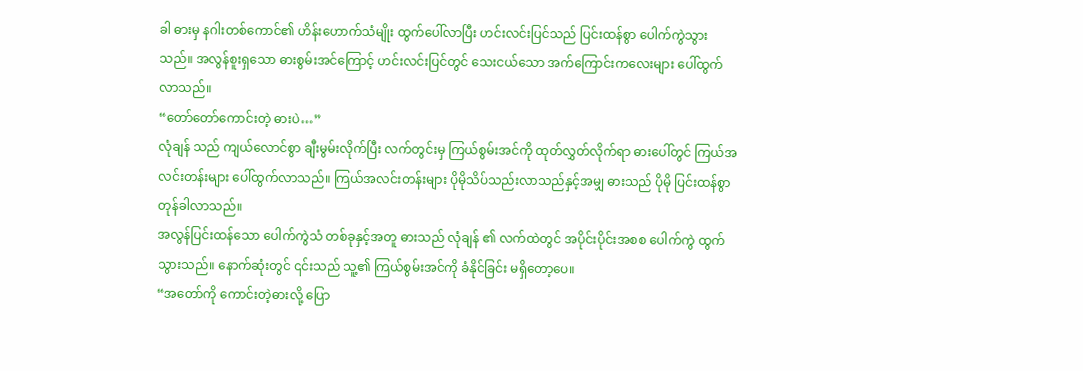ခါ ဓားမှ နဂါးတစ်ကောင်၏ ဟိန်းဟောက်သံမျိုး ထွက်ပေါ်လာပြီး ဟင်းလင်းပြင်သည် ပြင်းထန်စွာ ပေါက်ကွဲသွားသည်။ အလွန်စူးရှသော ဓားစွမ်းအင်ကြောင့် ဟင်းလင်းပြင်တွင် သေးငယ်သော အက်ကြောင်းကလေးများ ပေါ်ထွက်လာသည်။
“တော်တော်ကောင်းတဲ့ ဓားပဲ…”
လုံချန် သည် ကျယ်လောင်စွာ ချီးမွမ်းလိုက်ပြီး လက်တွင်းမှ ကြယ်စွမ်းအင်ကို ထုတ်လွှတ်လိုက်ရာ ဓားပေါ်တွင် ကြယ်အလင်းတန်းများ ပေါ်ထွက်လာသည်။ ကြယ်အလင်းတန်းများ ပိုမိုသိပ်သည်းလာသည်နှင့်အမျှ ဓားသည် ပိုမို ပြင်းထန်စွာ တုန်ခါလာသည်။
အလွန်ပြင်းထန်သော ပေါက်ကွဲသံ တစ်ခုနှင့်အတူ ဓားသည် လုံချန် ၏ လက်ထဲတွင် အပိုင်းပိုင်းအစစ ပေါက်ကွဲ ထွက်သွားသည်။ နောက်ဆုံးတွင် ၎င်းသည် သူ့၏ ကြယ်စွမ်းအင်ကို ခံနိုင်ခြင်း မရှိတော့ပေ။
“အတော်ကို ကောင်းတဲ့ဓားလို့ ပြော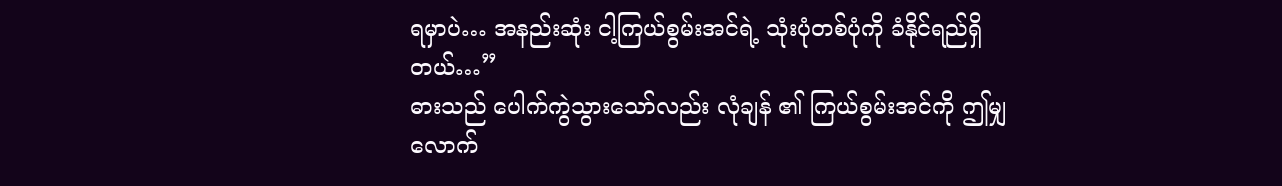ရမှာပဲ… အနည်းဆုံး ငါ့ကြယ်စွမ်းအင်ရဲ့ သုံးပုံတစ်ပုံကို ခံနိုင်ရည်ရှိတယ်…”
ဓားသည် ပေါက်ကွဲသွားသော်လည်း လုံချန် ၏ ကြယ်စွမ်းအင်ကို ဤမျှလောက်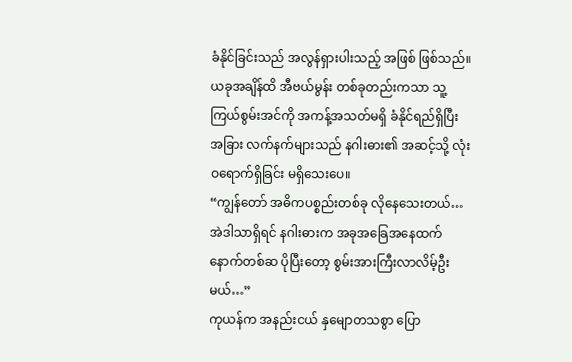ခံနိုင်ခြင်းသည် အလွန်ရှားပါးသည့် အဖြစ် ဖြစ်သည်။ ယခုအချိန်ထိ အီဗယ်မွန်း တစ်ခုတည်းကသာ သူ့ကြယ်စွမ်းအင်ကို အကန့်အသတ်မရှိ ခံနိုင်ရည်ရှိပြီး အခြား လက်နက်များသည် နဂါးဓား၏ အဆင့်သို့ လုံးဝရောက်ရှိခြင်း မရှိသေးပေ။
“ကျွန်တော် အဓိကပစ္စည်းတစ်ခု လိုနေသေးတယ်… အဲဒါသာရှိရင် နဂါးဓားက အခုအခြေအနေထက် နောက်တစ်ဆ ပိုပြီးတော့ စွမ်းအားကြီးလာလိမ့်ဦးမယ်…”
ကုယန်က အနည်းငယ် နှမျောတသစွာ ပြော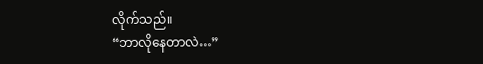လိုက်သည်။
“ဘာလိုနေတာလဲ…”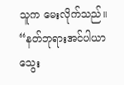သူက မေးလိုက်သည်။
“နတ်ဘုရားအင်ပါယာ သွေး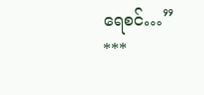ရေစင်…”
***